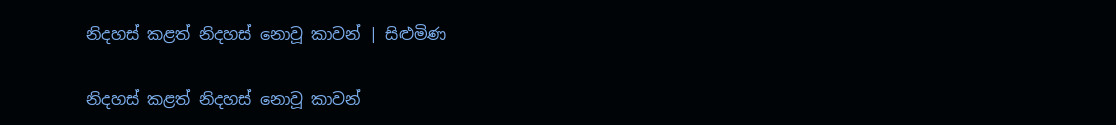නිදහස් කළත් නිදහස් නොවූ කාවන් | සිළුමිණ

නිදහස් කළත් නිදහස් නොවූ කාවන්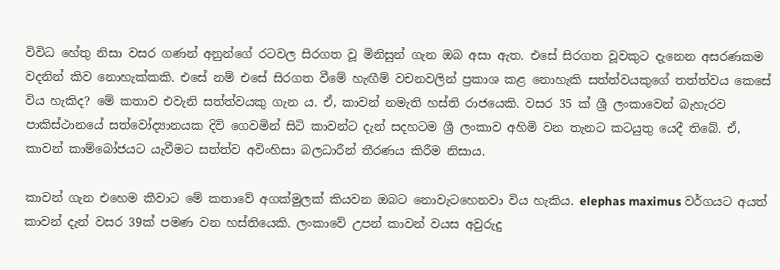විවිධ හේතු නිසා වසර ගණන් අනුන්ගේ රටවල සිරගත වූ මිනිසුන් ගැන ඔබ අසා ඇත. එසේ සිරගත වූවකුට දැනෙන අසරණකම වදනින් කිව නොහැක්කකි. එසේ නම් එසේ සිරගත වීමේ හැඟීම් වචනවලින් ප්‍රකාශ කළ නොහැකි සත්ත්වයකුගේ තත්ත්වය කෙසේ විය හැකිද? මේ කතාව එවැනි සත්ත්වයකු ගැන ය. ඒ, කාවන් නමැති හස්ති රාජයෙකි. වසර 35 ක් ශ්‍රී ලංකාවෙන් බැහැරව පාකිස්ථානයේ සත්වෝද්‍යානයක දිවි ගෙවමින් සිටි කාවන්ට දැන් සදහටම ශ්‍රී ලංකාව අහිමි වන තැනට කටයුතු යෙදී තිබේ. ඒ, කාවන් කාම්බෝජයට යැවීමට සත්ත්ව අවිංහිසා බලධාරීන් තීරණය කිරීම නිසාය.

කාවන් ගැන එහෙම කීවාට මේ කතාවේ අගක්මුලක් කියවන ඔබට නොවැටහෙනවා විය හැකිය. elephas maximus වර්ගයට අයත් කාවන් දැන් වසර 39ක් පමණ වන හස්තියෙකි. ලංකාවේ උපන් කාවන් වයස අවුරුදු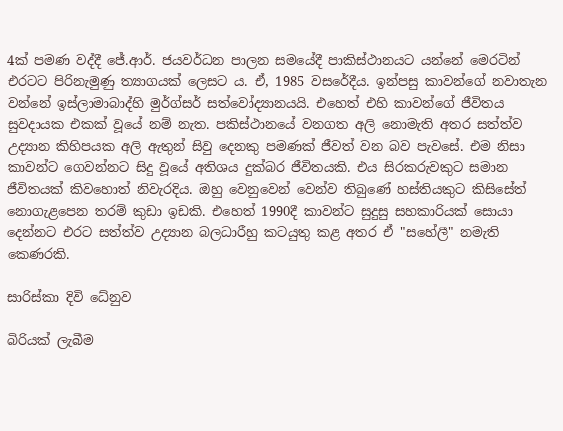4ක් පමණ වද්දී ජේ.ආර්. ජයවර්ධන පාලන සමයේදී පාකිස්ථානයට යන්නේ මෙරටින් එරටට පිරිනැමුණු ත්‍යාගයක් ලෙසට ය. ඒ, 1985 වසරේදීය. ඉන්පසු කාවන්ගේ නවාතැන වන්නේ ඉස්ලාමාබාද්හි මුර්ග්සර් සත්වෝද්‍යානයයි. එහෙත් එහි කාවන්ගේ ජීවිතය සුවදායක එකක් වූයේ නම් නැත. පකිස්ථානයේ වනගත අලි නොමැති අතර සත්ත්ව උද්‍යාන කිහිපයක අලි ඇතුන් සිවු දෙනකු පමණක් ජීවත් වන බව පැවසේ. එම නිසා කාවන්ට ගෙවන්නට සිදු වූයේ අතිශය දුක්බර ජීවිතයකි. එය සිරකරුවකුට සමාන ජීවිතයක් කිවහොත් නිවැරදිය. ඔහු වෙනුවෙන් වෙන්ව තිබුණේ හස්තියකුට කිසිසේත් නොගැළපෙන තරම් කුඩා ඉඩකි. එහෙත් 1990දී කාවන්ට සුදුසු සහකාරියක් සොයා දෙන්නට එරට සත්ත්ව උද්‍යාන බලධාරීහු කටයුතු කළ අතර ඒ "සහේලී" නමැති කෙණරකි.

සාරිස්කා දිවි ධේනුව

බිරියක් ලැබීම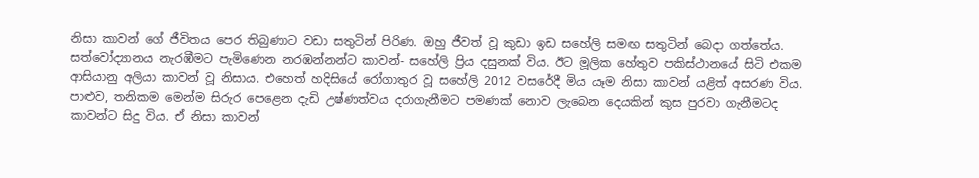නිසා කාවන් ගේ ජීවිතය පෙර තිබුණාට වඩා සතුටින් පිරිණ. ඔහු ජීවත් වූ කුඩා ඉඩ සහේලි සමඟ සතුටින් බෙදා ගත්තේය. සත්වෝද්‍යානය නැරඹීමට පැමිණෙන නරඹන්නන්ට කාවන්- සහේලි ප්‍රිය දසුනක් විය. ඊට මූලික හේතුව පකිස්ථානයේ සිටි එකම ආසියානු අලියා කාවන් වූ නිසාය. එහෙත් හදිසියේ රෝගාතුර වූ සහේලි 2012 වසරේදී මිය යෑම නිසා කාවන් යළිත් අසරණ විය. පාළුව, තනිකම මෙන්ම සිරුර පෙළෙන දැඩි උෂ්ණත්වය දරාගැනීමට පමණක් නොව ලැබෙන දෙයකින් කුස පුරවා ගැනීමටද කාවන්ට සිදු විය. ඒ නිසා කාවන්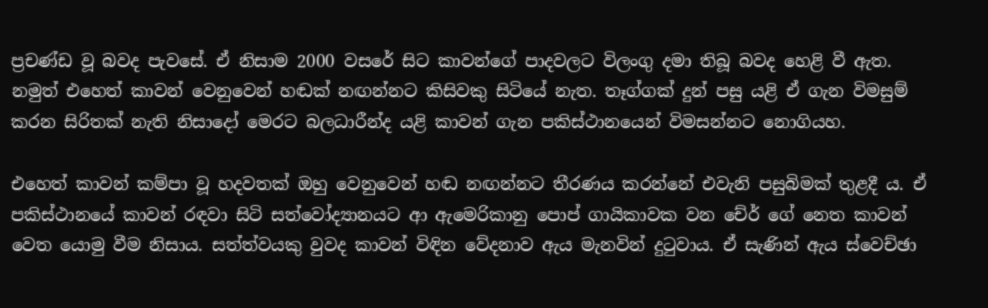ප්‍රචණ්ඩ වූ බවද පැවසේ. ඒ නිසාම 2000 වසරේ සිට කාවන්ගේ පාදවලට විලංගු දමා තිබූ බවද හෙළි වී ඇත. නමුත් එහෙත් කාවන් වෙනුවෙන් හඬක් නඟන්නට කිසිවකු සිටියේ නැත. තෑග්ගක් දුන් පසු යළි ඒ ගැන විමසුම් කරන සිරිතක් නැති නිසාදෝ මෙරට බලධාරීන්ද යළි කාවන් ගැන පකිස්ථානයෙන් විමසන්නට නොගියහ.

එහෙත් කාවන් කම්පා වූ හදවතක් ඔහු වෙනුවෙන් හඬ නඟන්නට තීරණය කරන්නේ එවැනි පසුබිමක් තුළදී ය. ඒ පකිස්ථානයේ කාවන් රඳවා සිටි සත්වෝද්‍යානයට ආ ඇමෙරිකානු පොප් ගායිකාවක වන චේර් ගේ නෙත කාවන් වෙත යොමු වීම නිසාය. සත්ත්වයකු වුවද කාවන් විඳින වේදනාව ඇය මැනවින් දුටුවාය. ඒ සැණින් ඇය ස්වෙච්ඡා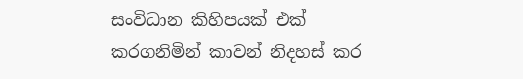සංවිධාන කිහිපයක් එක් කරගනිමින් කාවන් නිදහස් කර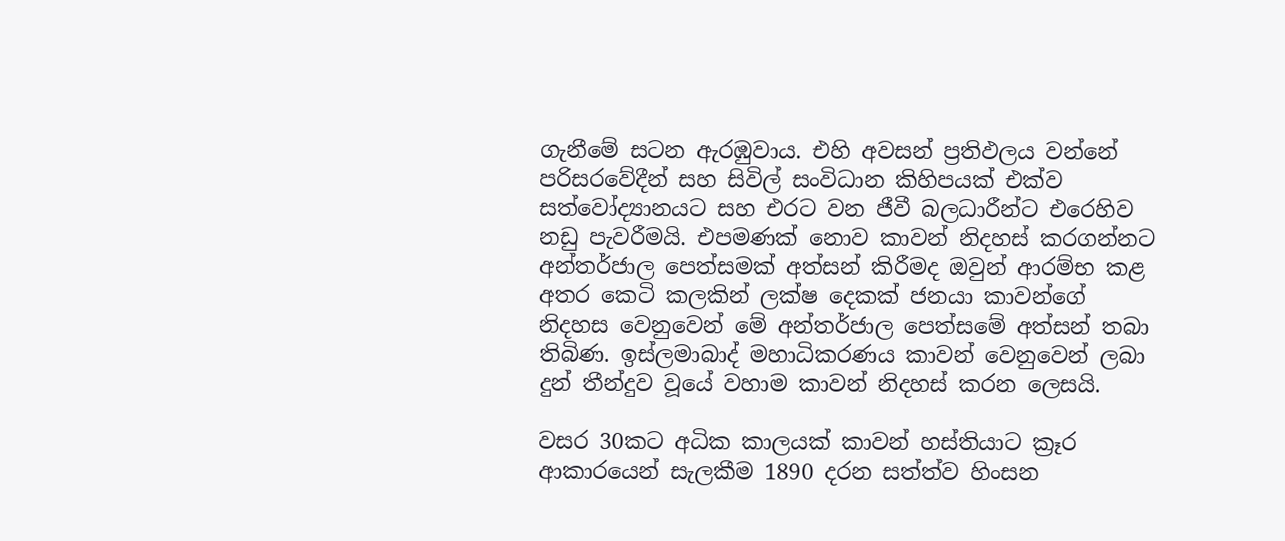ගැනීමේ සටන ඇරඹුවාය. එහි අවසන් ප්‍රතිඵලය වන්නේ පරිසරවේදීන් සහ සිවිල් සංවිධාන කිහිපයක් එක්ව සත්වෝද්‍යානයට සහ එරට වන ජීවී බලධාරීන්ට එරෙහිව නඩු පැවරීමයි. එපමණක් නොව කාවන් නිදහස් කරගන්නට අන්තර්ජාල පෙත්සමක් අත්සන් කිරීමද ඔවුන් ආරම්භ කළ අතර කෙටි කලකින් ලක්ෂ දෙකක් ජනයා කාවන්ගේ නිදහස වෙනුවෙන් මේ අන්තර්ජාල පෙත්සමේ අත්සන් තබා තිබිණ. ඉස්ලමාබාද් මහාධිකරණය කාවන් වෙනුවෙන් ලබා දුන් තීන්දුව වූයේ වහාම කාවන් නිදහස් කරන ලෙසයි.

වසර 30කට අධික කාලයක් කාවන් හස්තියාට ක්‍රෑර ආකාරයෙන් සැලකීම 1890 දරන සත්ත්ව හිංසන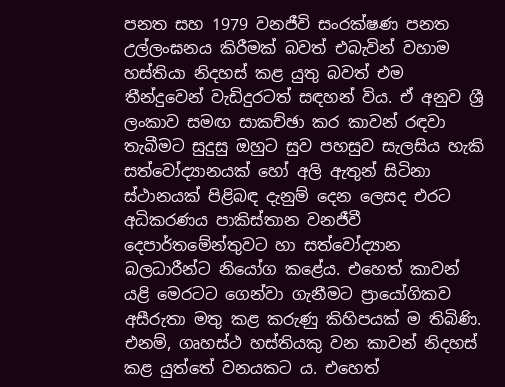පනත සහ 1979 වනජීවි සංරක්ෂණ පනත උල්ලංඝනය කිරීමක් බවත් එබැවින් වහාම හස්තියා නිදහස් කළ යුතු බවත් එම තීන්දුවෙන් වැඩිදුරටත් සඳහන් විය. ඒ අනුව ශ්‍රී ලංකාව සමඟ සාකච්ඡා කර කාවන් රඳවා තැබීමට සුදුසු ඔහුට සුව පහසුව සැලසිය හැකි සත්වෝද්‍යානයක් හෝ අලි ඇතුන් සිටිනා ස්ථානයක් පිළිබඳ දැනුම් දෙන ලෙසද එරට අධිකරණය පාකිස්තාන වනජීවී දෙපාර්තමේන්තුවට හා සත්වෝද්‍යාන බලධාරීන්ට නියෝග කළේය. එහෙත් කාවන් යළි මෙරටට ගෙන්වා ගැනීමට ප්‍රායෝගිකව අසීරුතා මතු කළ කරුණු කිහිපයක් ම තිබිණි. එනම්, ගෘහස්ථ හස්තියකු වන කාවන් නිදහස් කළ යුත්තේ වනයකට ය. එහෙත්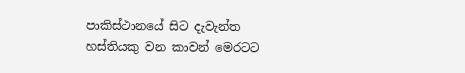පාකිස්ථානයේ සිට දැවැන්ත හස්තියකු වන කාවන් මෙරටට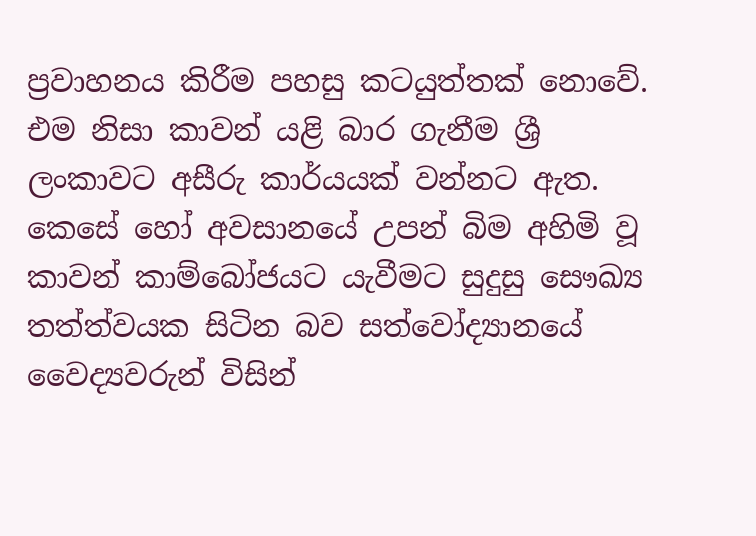ප්‍රවාහනය කිරීම පහසු කටයුත්තක් නොවේ. එම නිසා කාවන් යළි බාර ගැනීම ශ්‍රී ලංකාවට අසීරු කාර්යයක් වන්නට ඇත. කෙසේ හෝ අවසානයේ උපන් බිම අහිමි වූ කාවන් කාම්බෝජයට යැවීමට සුදුසු සෞඛ්‍ය තත්ත්වයක සිටින බව සත්වෝද්‍යානයේ වෛද්‍යවරුන් විසින්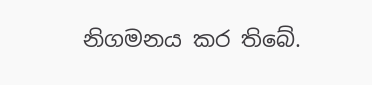නිගමනය කර තිබේ.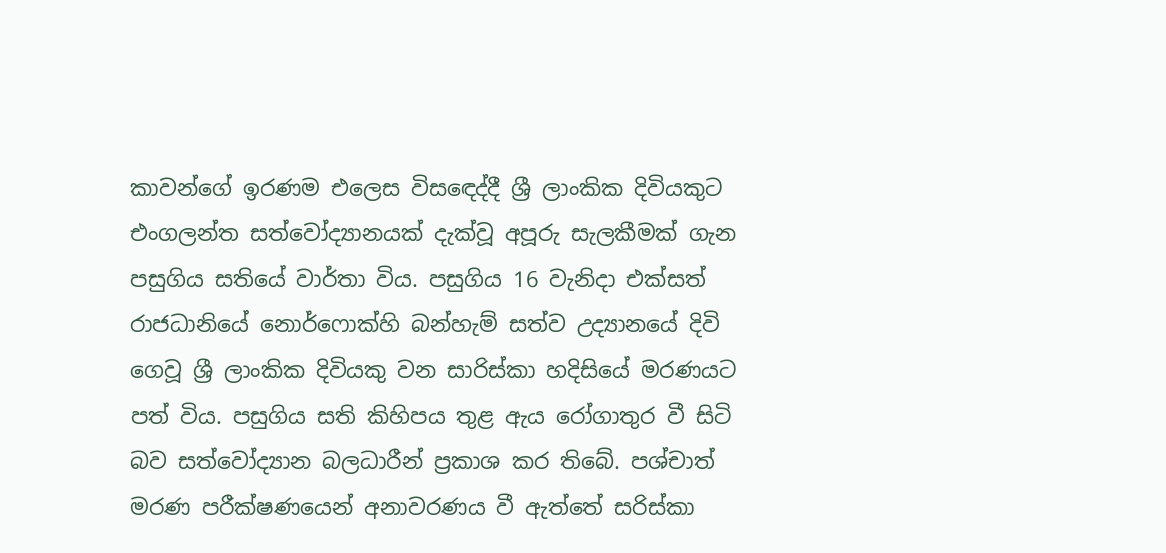කාවන්ගේ ඉරණම එලෙස විසඳෙද්දී ශ්‍රී ලාංකික දිවියකුට එංගලන්ත සත්වෝද්‍යානයක් දැක්වූ අපූරු සැලකීමක් ගැන පසුගිය සතියේ වාර්තා විය. පසුගිය 16 වැනිදා එක්සත් රාජධානියේ නොර්ෆොක්හි බන්හැම් සත්ව උද්‍යානයේ දිවි ගෙවූ ශ්‍රී ලාංකික දිවියකු වන සාරිස්කා හදිසියේ මරණයට පත් විය. පසුගිය සති කිහිපය තුළ ඇය රෝගාතුර වී සිටි බව සත්වෝද්‍යාන බලධාරීන් ප්‍රකාශ කර තිබේ. පශ්චාත් මරණ පරීක්ෂණයෙන් අනාවරණය වී ඇත්තේ සරිස්කා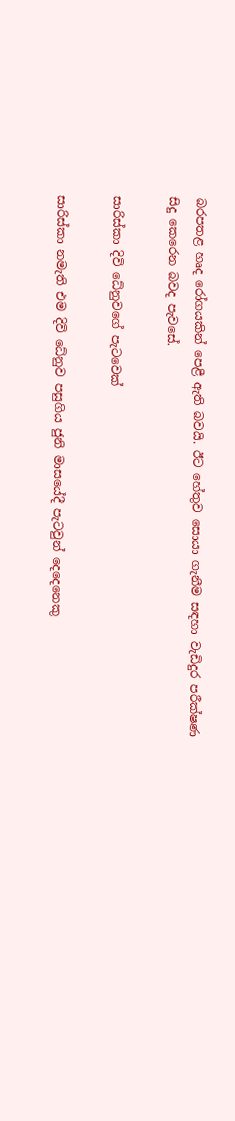බරපතළ හෘද රෝගයකින් පෙළී ඇති බවයි. ඊට හේතුව සොයා ගැනීම සඳහා වැඩිදුර පරීක්ෂණ සිදු කෙරෙන බවද පැවසේ.

සාරිස්කා දිවි ධේනුවගේ පැටවෙක්

සාරිස්කා නමැති එම දිවි ධේනුව පසුගිය ජුනි මාසයේදී පැටවුන් දෙදෙනෙකු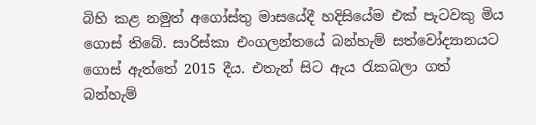බිහි කළ නමුත් අගෝස්තු මාසයේදී හදිසියේම එක් පැටවකු මිය ගොස් තිබේ. සාරිස්කා එංගලන්තයේ බන්හැම් සත්වෝද්‍යානයට ගොස් ඇත්තේ 2015 දීය. එතැන් සිට ඇය රැකබලා ගත් බන්හැම්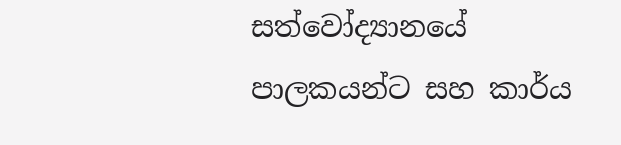සත්වෝද්‍යානයේ පාලකයන්ට සහ කාර්ය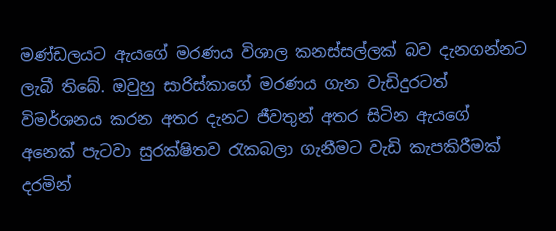මණ්ඩලයට ඇයගේ මරණය විශාල කනස්සල්ලක් බව දැනගන්නට ලැබී තිබේ. ඔවුහු සාරිස්කාගේ මරණය ගැන වැඩිදුරටත් විමර්ශනය කරන අතර දැනට ජීවතුන් අතර සිටින ඇයගේ අනෙක් පැටවා සුරක්ෂිතව රැකබලා ගැනීමට වැඩි කැපකිරීමක් දරමින්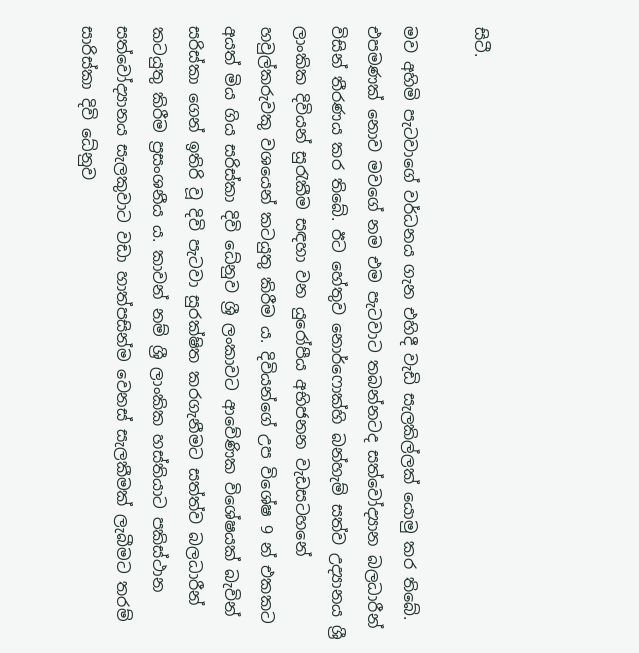සිටී.

මව අහිමි පැටවාගේ වර්ධනය ගැන එහිදී වැඩි සැලකිල්ලක් යොමු කර තිබේ. එපමණක් නොව මවගේ නම එම පැටවාට තබන්නටද සත්වෝද්‍යාන බලධාරීන් විසින් තීරණය කර තිබේ. ඊට හේතුව නොර්ෆොක්හි බන්හැම් සත්ව උද්‍යානය ශ්‍රී ලාංකික දිවියන් සුරැකීම සඳහා වන යුරෝපීය අභිජනන වැඩසටහනේ හවුල්කරුවකු වශයෙන් කටයුතු කිරීම ය. දිවියන්ගේ උප විශේෂ 9 න් එකකට අයත් මිය ගිය සරිස්කා දිවි ධේනුව ශ්‍රී ලංකාවට ආවේණික විශේෂයක් බැවින් සරිස්කා ගෙන් ඉතිරි වූ දිවි පැටවා සුරක්ෂිත කරගැනීමට සත්ත්ව බලධාරීන් කටයුතු කිරීම ප්‍රසංශනීය ය. කාවන් නම් ශ්‍රී ලාංකික හස්තියාට පකිස්ථාන සත්වෝද්‍යානය සැලකුවාට වඩා හාත්පසින්ම වෙනස් සැලකීමක් ලැබීමට තරම් සාරිස්කා දිවි ධේනුව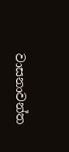වාසනාවන්ත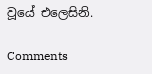වූයේ එලෙසිනි.

Comments